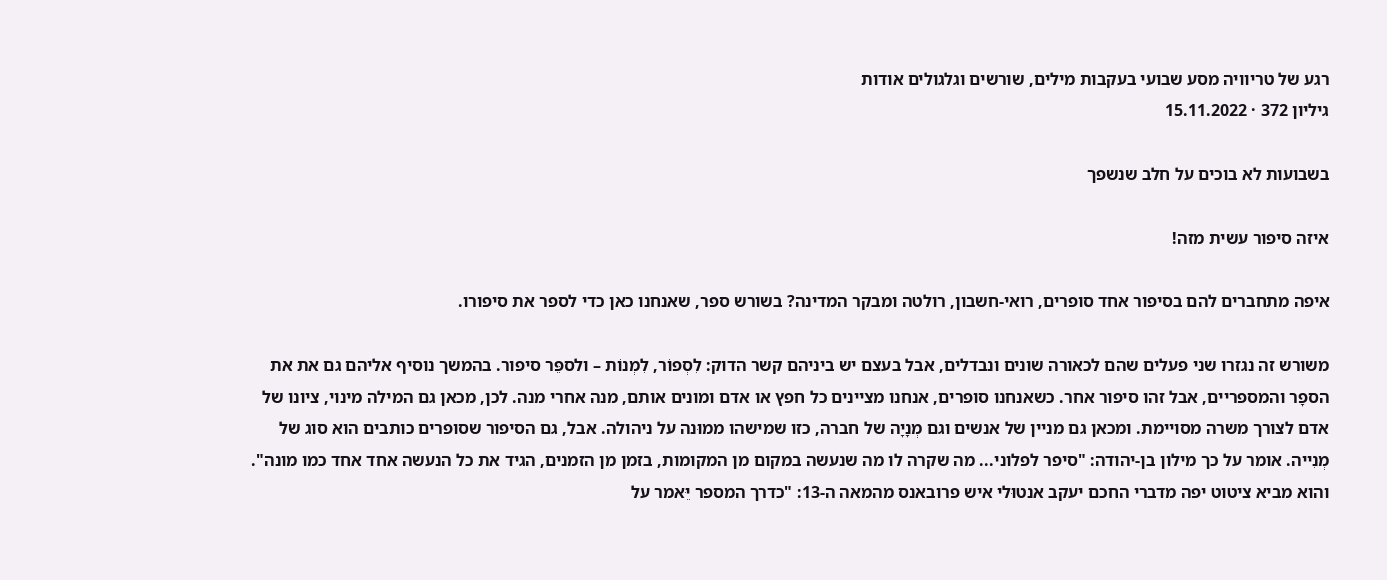רגע של טריוויה מסע שבועי בעקבות מילים, שורשים וגלגולים אודות
גיליון 372 · 15.11.2022

בשבועות לא בוכים על חלב שנשפך

איזה סיפור עשית מזה!

איפה מתחברים להם בסיפור אחד סופרים, רואי-חשבון, רולטה ומבקר המדינה? בשורש ספר, שאנחנו כאן כדי לספר את סיפורו.

משורש זה נגזרו שני פעלים שהם לכאורה שונים ונבדלים, אבל בעצם יש ביניהם קשר הדוק: לִסְפוֹר, לִמְנוֹת – ולספֵּר סיפור. בהמשך נוסיף אליהם גם את את הספָר והמספריים, אבל זהו סיפור אחר. כשאנחנו סופרים, אנחנו מציינים כל חפץ או אדם ומונים אותם, מנה אחרי מנה. לכן, מכאן גם המילה מינוי, ציונו של אדם לצורך משרה מסויימת. ומכאן גם מניין של אנשים וגם מְנָיָה של חברה, כזו שמישהו ממוּנה על ניהולה. אבל, גם הסיפור שסופרים כותבים הוא סוג של מְנִייה. אומר על כך מילון בן-יהודה: "סיפר לפלוני... מה שקרה לו מה שנעשה במקום מן המקומות, בזמן מן הזמנים, הגיד את כל הנעשה אחד אחד כמו מונה". והוא מביא ציטוט יפה מדברי החכם יעקב אנטוּלי איש פרובאנס מהמאה ה-13: "כדרך המספר יֵּאמר על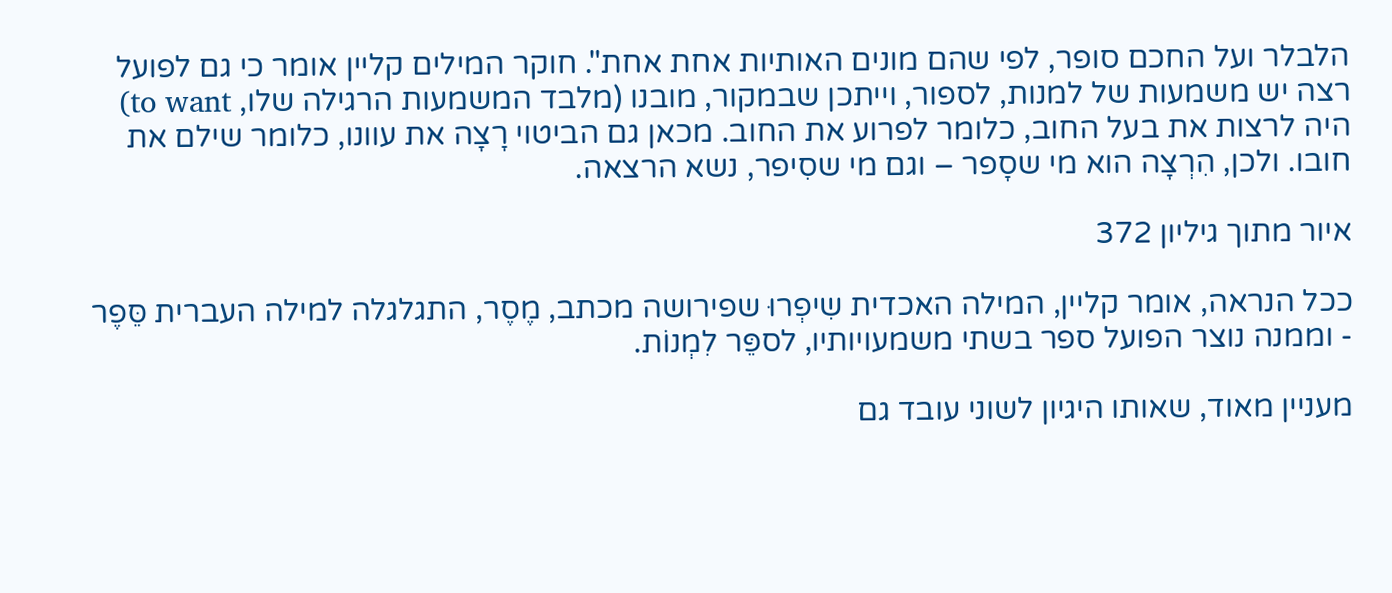הלבלר ועל החכם סופר, לפי שהם מונים האותיות אחת אחת". חוקר המילים קליין אומר כי גם לפועל רצה יש משמעות של למנות, לספור, וייתכן שבמקור, מובנו (מלבד המשמעות הרגילה שלו, to want) היה לרצות את בעל החוב, כלומר לפרוע את החוב. מכאן גם הביטוי רָצָה את עוונו, כלומר שילם את חובו. ולכן, הִרְצָה הוא מי שסָפר – וגם מי שסִיפר, נשא הרצאה.

איור מתוך גיליון 372

ככל הנראה, אומר קליין, המילה האכדית שִיפְרוּ שפירושה מכתב, מֶסֶר, התגלגלה למילה העברית סֵּפֶר - וממנה נוצר הפועל ספר בשתי משמעויותיו, לספֵּר לִמְנוֹת.

מעניין מאוד, שאותו היגיון לשוני עובד גם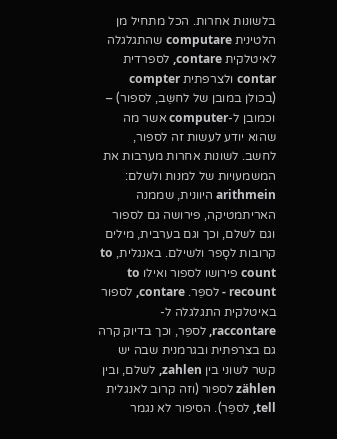בלשונות אחרות. הכל מתחיל מן הלטינית computare שהתגלגלה לאיטלקית contare, לספרדית contar ולצרפתית compter (בכולן במובן של לחשֵּב, לספור) – וכמובן ל-computer אשר מה שהוא יודע לעשות זה לספור, לחשב. לשונות אחרות מערבות את המשמעויות של למנות ולשלם: arithmein היוונית, שממנה האריתמטיקה, פירושה גם לספור וגם לשלם, וכך וגם בערבית, מילים קרובות לסָפר ולשילם. באנגלית, to count פירושו לספור ואילו to recount - לספֵּר. contare, לספור באיטלקית התגלגלה ל-raccontare, לספֵּר, וכך בדיוק קרה גם בצרפתית ובגרמנית שבה יש קשר לשוני בין zahlen, לשלם, ובין zählen לספור (וזה קרוב לאנגלית tell, לספֵּר). הסיפור לא נגמר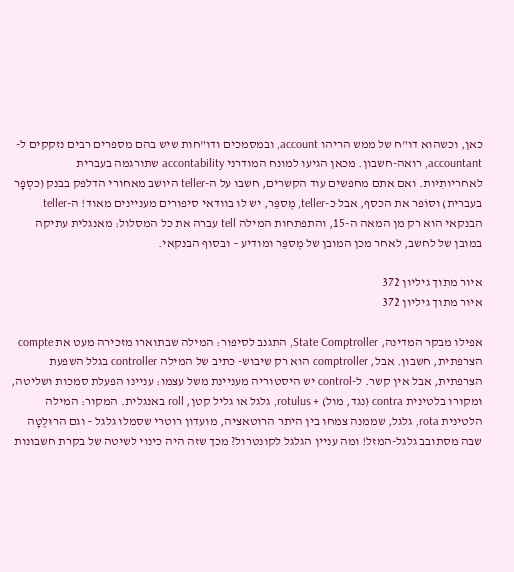כאן, וכשהוא דו"ח של ממש הריהו account, ובמסמכים ודו"חות שיש בהם מספרים רבים נזקקים ל-accountant, רואה-חשבון. מכאן הגיעו למונח המודרני accontability שתורגמה בעברית לאחריותִיּות. ואם אתם מחפשים עוד הקשרים, חשבו על ה-teller היושב מאחורי הדלפק בבנק (כסְפָר בעברית) וסוֹפר את הכסף, אבל כ-teller, מְספֵּר, יש לו בוודאי סיפורים מעניינים מאוד! ה-teller הבנקאי הוא רק מן המאה ה-15, והתפתחות המילה tell עברה את כל המסלול: מאנגלית עתיקה במובן של לחשב, לאחר מכן המובן של מְספֵּר ומודיע – ובסוף הבנקאי.

איור מתוך גיליון 372
איור מתוך גיליון 372

אפילו מבקר המדינה, State Comptroller, התגנב לסיפור: המילה שבתוארו מזכירה מעט את compte הצרפתית, חשבון. אבל, comptroller הוא רק שיבוש- כתיב של המילה controller בגלל השפעת הצרפתית, אבל אין קשר. ל-control יש היסטוריה מעניינת משל עצמו: עניינו הפעלת סמכות ושליטה, ומקורו בלטינית contra (נגד, מול) + rotulus, גלגל או גליל קטן, roll באנגלית. המקור: המילה הלטינית rota, גלגל, שממנה צמחו בין היתר הרוטאציה, מועדון רוטרי שסמלו גלגל – וגם הרוּלֶטָה שבה מסתובב גלגל-המזל! ומה עניין הגלגל לקונטרול? מכך שזה היה כינוי לשיטה של בקרת חשבונות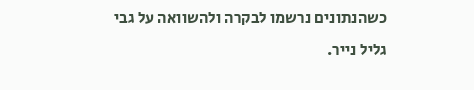כשהנתונים נרשמו לבקרה ולהשוואה על גבי גליל נייר.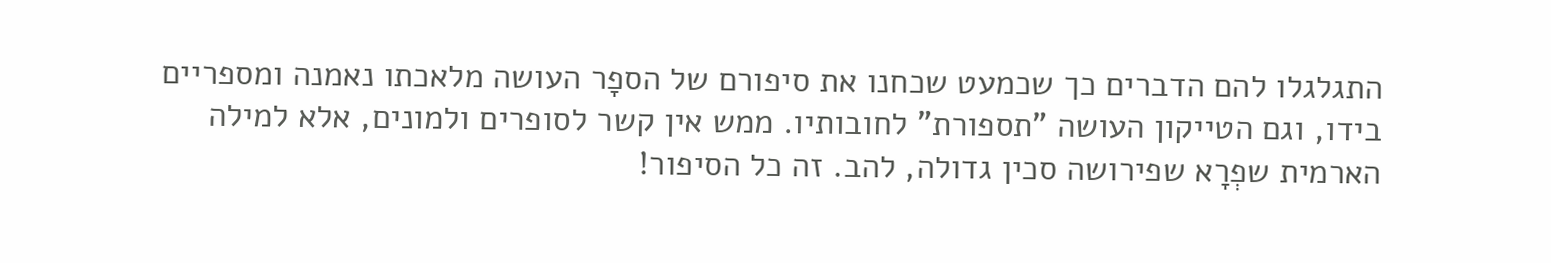התגלגלו להם הדברים כך שכמעט שכחנו את סיפורם של הספָר העושה מלאכתו נאמנה ומספריים בידו, וגם הטייקון העושה "תספורת" לחובותיו. ממש אין קשר לסופרים ולמונים, אלא למילה הארמית שפְרָא שפירושה סכין גדולה, להב. זה כל הסיפור!